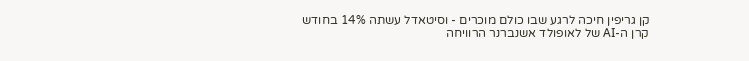קן גריפין חיכה לרגע שבו כולם מוכרים - וסיטאדל עשתה 14% בחודש
קרן ה-AI של לאופולד אשנברנר הרוויחה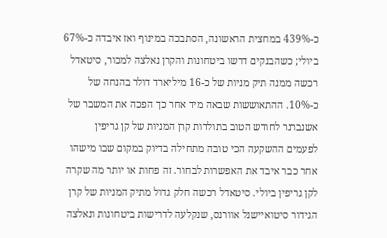כ-439% במחצית הראשונה, הסתבכה במינוף ואז איבדה כ-67% ביולי; כשהבנקים דרשו ביטחונות והקרן נאלצה למכור, סיטאדל רכשה ממנה תיק מניות של כ-16 מיליארד דולר בהנחה של כ-10%. ההתאוששות שבאה מיד אחר כך הפכה את המשבר של אשנברנר לחודש הטוב בתולדות קרן המניות של קן גריפין
לפעמים ההשקעה הכי טובה מתחילה בדיוק במקום שבו מישהו אחר כבר איבד את האפשרות לבחור. זה פחות או יותר מה שקרה לקן גריפין ביולי. סיטאדל רכשה חלק גדול מתיק המניות של קרן הגידור סיטואיישנל אוורנס, שנקלעה לדרישות ביטחונות ונאלצה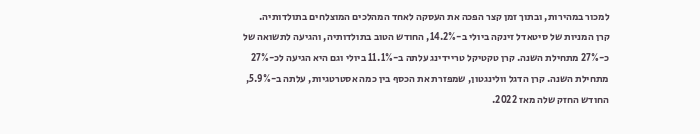למכור במהירות, ובתוך זמן קצר הפכה את העסקה לאחד המהלכים המוצלחים בתולדותיה.
קרן המניות של סיטאדל זינקה ביולי ב-14.2%, החודש הטוב בתולדותיה, והגיעה לתשואה של כ-27% מתחילת השנה. קרן טקטיקל טריידינג עלתה ב-11.1% ביולי וגם היא הגיעה לכ-27% מתחילת השנה. קרן הדגל וולינגטון, שמפזרת את הכסף בין כמה אסטרטגיות, עלתה ב-5.9%, החודש החזק שלה מאז 2022.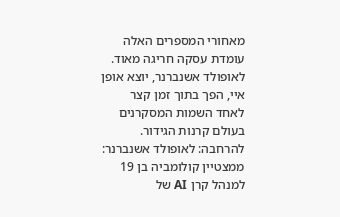מאחורי המספרים האלה עומדת עסקה חריגה מאוד.
לאופולד אשנברנר, יוצא אופן איי, הפך בתוך זמן קצר לאחד השמות המסקרנים בעולם קרנות הגידור. להרחבה: לאופולד אשנברנר: ממצטיין קולומביה בן 19 למנהל קרן AI של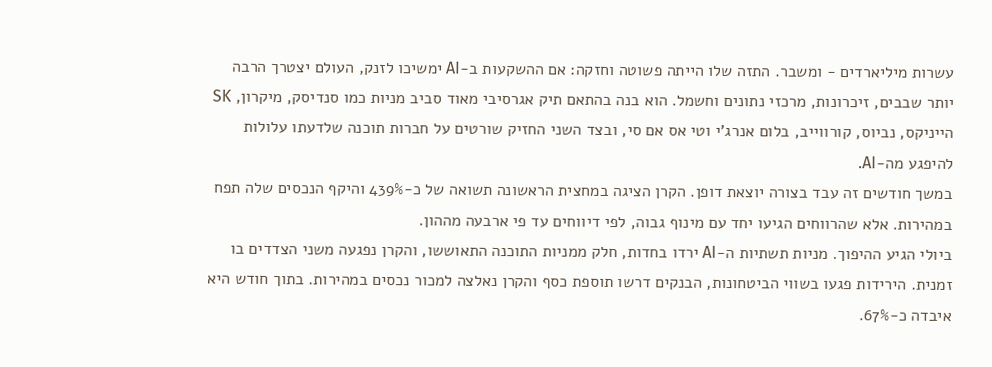עשרות מיליארדים - ומשבר. התזה שלו הייתה פשוטה וחזקה: אם ההשקעות ב-AI ימשיכו לזנק, העולם יצטרך הרבה יותר שבבים, זיכרונות, מרכזי נתונים וחשמל. הוא בנה בהתאם תיק אגרסיבי מאוד סביב מניות כמו סנדיסק, מיקרון, SK הייניקס, נביוס, קורווייב, בלום אנרג'י וטי אס אם סי, ובצד השני החזיק שורטים על חברות תוכנה שלדעתו עלולות להיפגע מה-AI.
במשך חודשים זה עבד בצורה יוצאת דופן. הקרן הציגה במחצית הראשונה תשואה של כ-439% והיקף הנכסים שלה תפח במהירות. אלא שהרווחים הגיעו יחד עם מינוף גבוה, לפי דיווחים עד פי ארבעה מההון.
ביולי הגיע ההיפוך. מניות תשתיות ה-AI ירדו בחדות, חלק ממניות התוכנה התאוששו, והקרן נפגעה משני הצדדים בו זמנית. הירידות פגעו בשווי הביטחונות, הבנקים דרשו תוספת כסף והקרן נאלצה למכור נכסים במהירות. בתוך חודש היא איבדה כ-67%.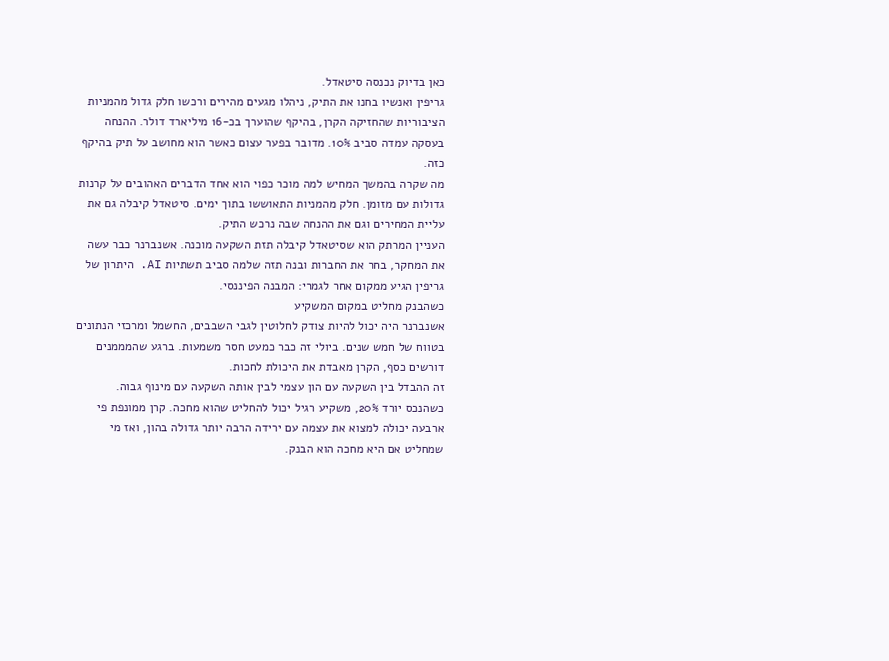כאן בדיוק נכנסה סיטאדל.
גריפין ואנשיו בחנו את התיק, ניהלו מגעים מהירים ורכשו חלק גדול מהמניות הציבוריות שהחזיקה הקרן, בהיקף שהוערך בכ-16 מיליארד דולר. ההנחה בעסקה עמדה סביב 10%. מדובר בפער עצום כאשר הוא מחושב על תיק בהיקף כזה.
מה שקרה בהמשך המחיש למה מוכר כפוי הוא אחד הדברים האהובים על קרנות גדולות עם מזומן. חלק מהמניות התאוששו בתוך ימים. סיטאדל קיבלה גם את עליית המחירים וגם את ההנחה שבה נרכש התיק.
העניין המרתק הוא שסיטאדל קיבלה תזת השקעה מוכנה. אשנברנר כבר עשה את המחקר, בחר את החברות ובנה תזה שלמה סביב תשתיות AI. היתרון של גריפין הגיע ממקום אחר לגמרי: המבנה הפיננסי.
כשהבנק מחליט במקום המשקיע
אשנברנר היה יכול להיות צודק לחלוטין לגבי השבבים, החשמל ומרכזי הנתונים בטווח של חמש שנים. ביולי זה כבר כמעט חסר משמעות. ברגע שהמממנים דורשים כסף, הקרן מאבדת את היכולת לחכות.
זה ההבדל בין השקעה עם הון עצמי לבין אותה השקעה עם מינוף גבוה. כשהנכס יורד 20%, משקיע רגיל יכול להחליט שהוא מחכה. קרן ממונפת פי ארבעה יכולה למצוא את עצמה עם ירידה הרבה יותר גדולה בהון, ואז מי שמחליט אם היא מחכה הוא הבנק.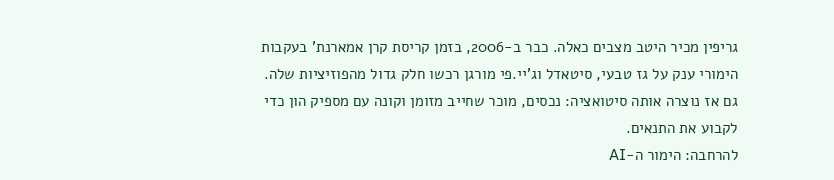גריפין מכיר היטב מצבים כאלה. כבר ב-2006, בזמן קריסת קרן אמארנת' בעקבות הימורי ענק על גז טבעי, סיטאדל וג'יי.פי מורגן רכשו חלק גדול מהפוזיציות שלה. גם אז נוצרה אותה סיטואציה: נכסים, מוכר שחייב מזומן וקונה עם מספיק הון כדי לקבוע את התנאים.
להרחבה: הימור ה-AI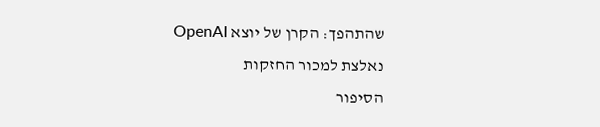שהתהפך: הקרן של יוצא OpenAI נאלצת למכור החזקות
הסיפור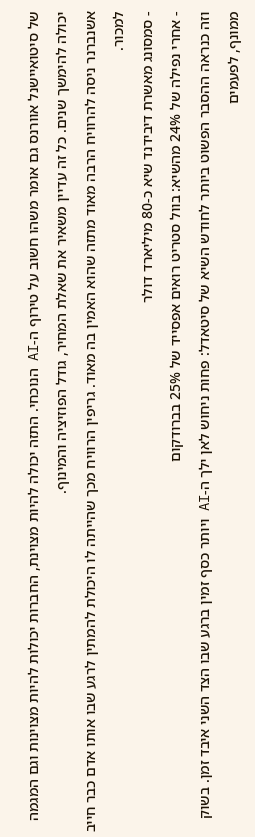של סיטואיישנל אוורנס גם אומר משהו חשוב על טירוף ה-AI הנוכחי. התזה יכולה להיות מצוינת, החברות יכולות להיות מצוינות וגם המגמה יכולה להימשך שנים. כל זה עדיין משאיר את שאלת המחיר, גודל הפוזיציה והמינוף.
אשנברנר ניסה להרוויח הרבה מאוד מתזה שהוא האמין בה מאוד. גריפין הרוויח מכך שהייתה לו היכולת להמתין לרגע שבו אותו אדם כבר חייב למכור.
- סמסונג מאשרת דיבידנד שיא כ-80 מיליארד דולר
- אחרי נפילה של 24% מהשיא: בוול סטריט רואים אפסייד של 25% בברודקום
וזה כנראה ההסבר הפשוט ביותר לחודש השיא של סיטאדל: פחות ניחוש לאן ילך ה-AI ויותר כסף זמין ברגע שבו הצד השני איבד זמן. בשוק ממונף, לפעמים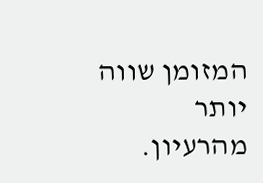המזומן שווה יותר מהרעיון.